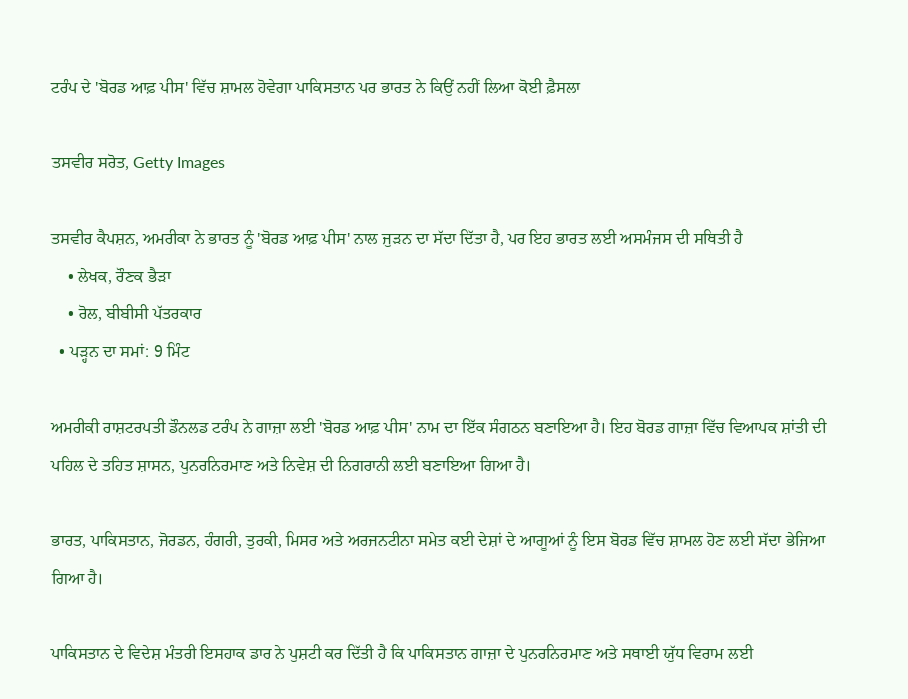ਟਰੰਪ ਦੇ 'ਬੋਰਡ ਆਫ਼ ਪੀਸ' ਵਿੱਚ ਸ਼ਾਮਲ ਹੋਵੇਗਾ ਪਾਕਿਸਤਾਨ ਪਰ ਭਾਰਤ ਨੇ ਕਿਉਂ ਨਹੀਂ ਲਿਆ ਕੋਈ ਫ਼ੈਸਲਾ

ਤਸਵੀਰ ਸਰੋਤ, Getty Images

ਤਸਵੀਰ ਕੈਪਸ਼ਨ, ਅਮਰੀਕਾ ਨੇ ਭਾਰਤ ਨੂੰ 'ਬੋਰਡ ਆਫ਼ ਪੀਸ' ਨਾਲ ਜੁੜਨ ਦਾ ਸੱਦਾ ਦਿੱਤਾ ਹੈ, ਪਰ ਇਹ ਭਾਰਤ ਲਈ ਅਸਮੰਜਸ ਦੀ ਸਥਿਤੀ ਹੈ
    • ਲੇਖਕ, ਰੌਣਕ ਭੈੜਾ
    • ਰੋਲ, ਬੀਬੀਸੀ ਪੱਤਰਕਾਰ
  • ਪੜ੍ਹਨ ਦਾ ਸਮਾਂ: 9 ਮਿੰਟ

ਅਮਰੀਕੀ ਰਾਸ਼ਟਰਪਤੀ ਡੌਨਲਡ ਟਰੰਪ ਨੇ ਗਾਜ਼ਾ ਲਈ 'ਬੋਰਡ ਆਫ਼ ਪੀਸ' ਨਾਮ ਦਾ ਇੱਕ ਸੰਗਠਨ ਬਣਾਇਆ ਹੈ। ਇਹ ਬੋਰਡ ਗਾਜ਼ਾ ਵਿੱਚ ਵਿਆਪਕ ਸ਼ਾਂਤੀ ਦੀ ਪਹਿਲ ਦੇ ਤਹਿਤ ਸ਼ਾਸਨ, ਪੁਨਰਨਿਰਮਾਣ ਅਤੇ ਨਿਵੇਸ਼ ਦੀ ਨਿਗਰਾਨੀ ਲਈ ਬਣਾਇਆ ਗਿਆ ਹੈ।

ਭਾਰਤ, ਪਾਕਿਸਤਾਨ, ਜੋਰਡਨ, ਹੰਗਰੀ, ਤੁਰਕੀ, ਮਿਸਰ ਅਤੇ ਅਰਜਨਟੀਨਾ ਸਮੇਤ ਕਈ ਦੇਸ਼ਾਂ ਦੇ ਆਗੂਆਂ ਨੂੰ ਇਸ ਬੋਰਡ ਵਿੱਚ ਸ਼ਾਮਲ ਹੋਣ ਲਈ ਸੱਦਾ ਭੇਜਿਆ ਗਿਆ ਹੈ।

ਪਾਕਿਸਤਾਨ ਦੇ ਵਿਦੇਸ਼ ਮੰਤਰੀ ਇਸਹਾਕ ਡਾਰ ਨੇ ਪੁਸ਼ਟੀ ਕਰ ਦਿੱਤੀ ਹੈ ਕਿ ਪਾਕਿਸਤਾਨ ਗਾਜ਼ਾ ਦੇ ਪੁਨਰਨਿਰਮਾਣ ਅਤੇ ਸਥਾਈ ਯੁੱਧ ਵਿਰਾਮ ਲਈ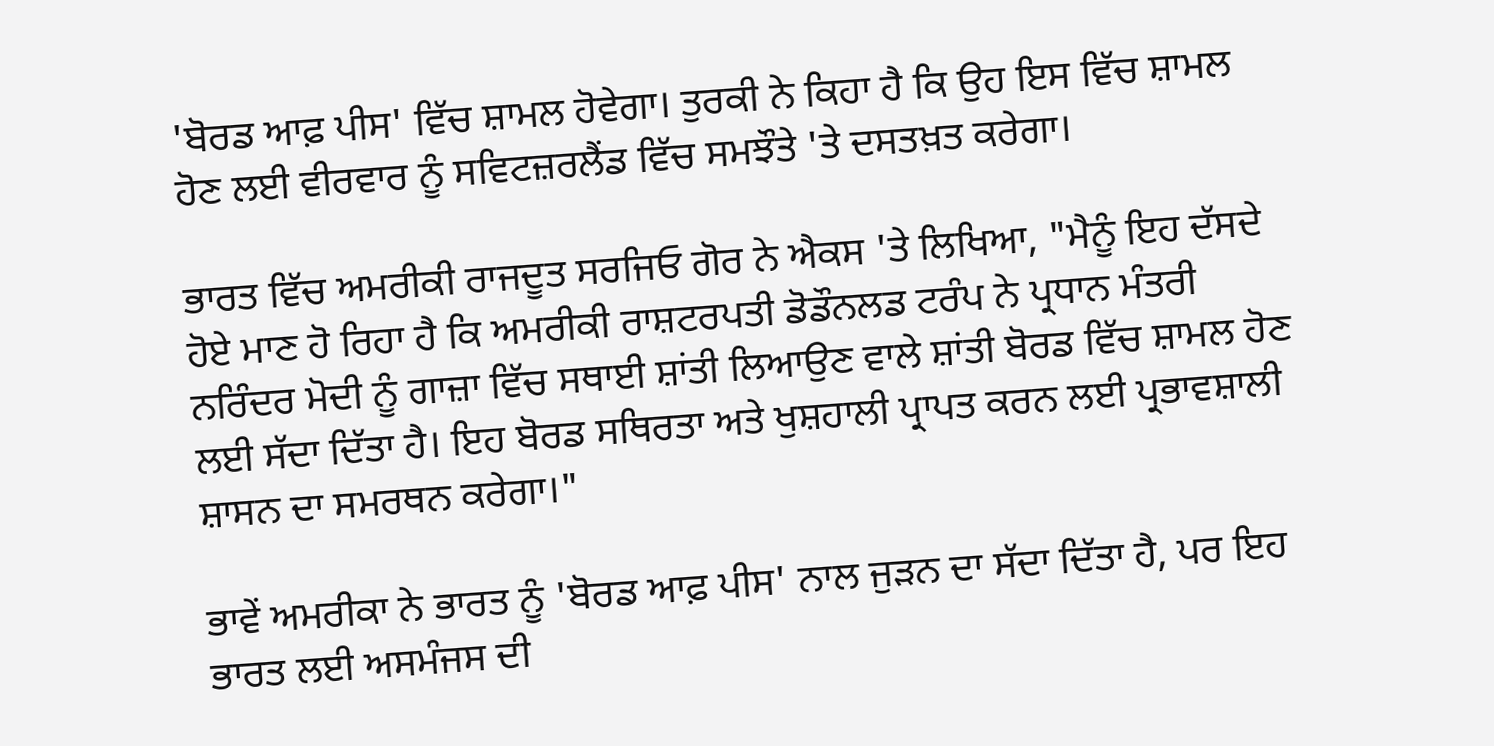'ਬੋਰਡ ਆਫ਼ ਪੀਸ' ਵਿੱਚ ਸ਼ਾਮਲ ਹੋਵੇਗਾ। ਤੁਰਕੀ ਨੇ ਕਿਹਾ ਹੈ ਕਿ ਉਹ ਇਸ ਵਿੱਚ ਸ਼ਾਮਲ ਹੋਣ ਲਈ ਵੀਰਵਾਰ ਨੂੰ ਸਵਿਟਜ਼ਰਲੈਂਡ ਵਿੱਚ ਸਮਝੌਤੇ 'ਤੇ ਦਸਤਖ਼ਤ ਕਰੇਗਾ।

ਭਾਰਤ ਵਿੱਚ ਅਮਰੀਕੀ ਰਾਜਦੂਤ ਸਰਜਿਓ ਗੋਰ ਨੇ ਐਕਸ 'ਤੇ ਲਿਖਿਆ, "ਮੈਨੂੰ ਇਹ ਦੱਸਦੇ ਹੋਏ ਮਾਣ ਹੋ ਰਿਹਾ ਹੈ ਕਿ ਅਮਰੀਕੀ ਰਾਸ਼ਟਰਪਤੀ ਡੋਡੌਨਲਡ ਟਰੰਪ ਨੇ ਪ੍ਰਧਾਨ ਮੰਤਰੀ ਨਰਿੰਦਰ ਮੋਦੀ ਨੂੰ ਗਾਜ਼ਾ ਵਿੱਚ ਸਥਾਈ ਸ਼ਾਂਤੀ ਲਿਆਉਣ ਵਾਲੇ ਸ਼ਾਂਤੀ ਬੋਰਡ ਵਿੱਚ ਸ਼ਾਮਲ ਹੋਣ ਲਈ ਸੱਦਾ ਦਿੱਤਾ ਹੈ। ਇਹ ਬੋਰਡ ਸਥਿਰਤਾ ਅਤੇ ਖੁਸ਼ਹਾਲੀ ਪ੍ਰਾਪਤ ਕਰਨ ਲਈ ਪ੍ਰਭਾਵਸ਼ਾਲੀ ਸ਼ਾਸਨ ਦਾ ਸਮਰਥਨ ਕਰੇਗਾ।"

ਭਾਵੇਂ ਅਮਰੀਕਾ ਨੇ ਭਾਰਤ ਨੂੰ 'ਬੋਰਡ ਆਫ਼ ਪੀਸ' ਨਾਲ ਜੁੜਨ ਦਾ ਸੱਦਾ ਦਿੱਤਾ ਹੈ, ਪਰ ਇਹ ਭਾਰਤ ਲਈ ਅਸਮੰਜਸ ਦੀ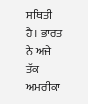ਸਥਿਤੀ ਹੈ। ਭਾਰਤ ਨੇ ਅਜੇ ਤੱਕ ਅਮਰੀਕਾ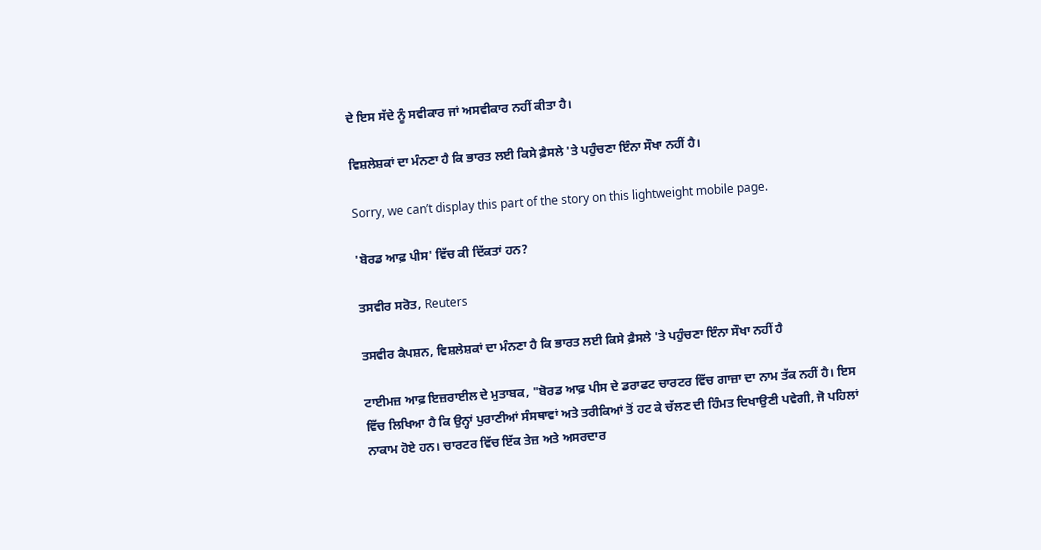ਦੇ ਇਸ ਸੱਦੇ ਨੂੰ ਸਵੀਕਾਰ ਜਾਂ ਅਸਵੀਕਾਰ ਨਹੀਂ ਕੀਤਾ ਹੈ।

ਵਿਸ਼ਲੇਸ਼ਕਾਂ ਦਾ ਮੰਨਣਾ ਹੈ ਕਿ ਭਾਰਤ ਲਈ ਕਿਸੇ ਫ਼ੈਸਲੇ 'ਤੇ ਪਹੁੰਚਣਾ ਇੰਨਾ ਸੌਖਾ ਨਹੀਂ ਹੈ।

Sorry, we can’t display this part of the story on this lightweight mobile page.

'ਬੋਰਡ ਆਫ਼ ਪੀਸ' ਵਿੱਚ ਕੀ ਦਿੱਕਤਾਂ ਹਨ?

ਤਸਵੀਰ ਸਰੋਤ, Reuters

ਤਸਵੀਰ ਕੈਪਸ਼ਨ, ਵਿਸ਼ਲੇਸ਼ਕਾਂ ਦਾ ਮੰਨਣਾ ਹੈ ਕਿ ਭਾਰਤ ਲਈ ਕਿਸੇ ਫ਼ੈਸਲੇ 'ਤੇ ਪਹੁੰਚਣਾ ਇੰਨਾ ਸੌਖਾ ਨਹੀਂ ਹੈ

ਟਾਈਮਜ਼ ਆਫ਼ ਇਜ਼ਰਾਈਲ ਦੇ ਮੁਤਾਬਕ, "ਬੋਰਡ ਆਫ਼ ਪੀਸ ਦੇ ਡਰਾਫਟ ਚਾਰਟਰ ਵਿੱਚ ਗਾਜ਼ਾ ਦਾ ਨਾਮ ਤੱਕ ਨਹੀਂ ਹੈ। ਇਸ ਵਿੱਚ ਲਿਖਿਆ ਹੈ ਕਿ ਉਨ੍ਹਾਂ ਪੁਰਾਣੀਆਂ ਸੰਸਥਾਵਾਂ ਅਤੇ ਤਰੀਕਿਆਂ ਤੋਂ ਹਟ ਕੇ ਚੱਲਣ ਦੀ ਹਿੰਮਤ ਦਿਖਾਉਣੀ ਪਵੇਗੀ, ਜੋ ਪਹਿਲਾਂ ਨਾਕਾਮ ਹੋਏ ਹਨ। ਚਾਰਟਰ ਵਿੱਚ ਇੱਕ ਤੇਜ਼ ਅਤੇ ਅਸਰਦਾਰ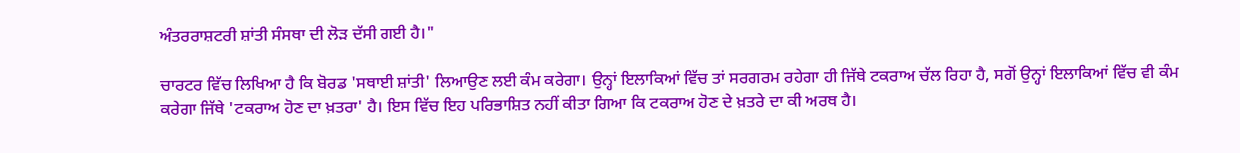ਅੰਤਰਰਾਸ਼ਟਰੀ ਸ਼ਾਂਤੀ ਸੰਸਥਾ ਦੀ ਲੋੜ ਦੱਸੀ ਗਈ ਹੈ।"

ਚਾਰਟਰ ਵਿੱਚ ਲਿਖਿਆ ਹੈ ਕਿ ਬੋਰਡ 'ਸਥਾਈ ਸ਼ਾਂਤੀ' ਲਿਆਉਣ ਲਈ ਕੰਮ ਕਰੇਗਾ। ਉਨ੍ਹਾਂ ਇਲਾਕਿਆਂ ਵਿੱਚ ਤਾਂ ਸਰਗਰਮ ਰਹੇਗਾ ਹੀ ਜਿੱਥੇ ਟਕਰਾਅ ਚੱਲ ਰਿਹਾ ਹੈ, ਸਗੋਂ ਉਨ੍ਹਾਂ ਇਲਾਕਿਆਂ ਵਿੱਚ ਵੀ ਕੰਮ ਕਰੇਗਾ ਜਿੱਥੇ 'ਟਕਰਾਅ ਹੋਣ ਦਾ ਖ਼ਤਰਾ' ਹੈ। ਇਸ ਵਿੱਚ ਇਹ ਪਰਿਭਾਸ਼ਿਤ ਨਹੀਂ ਕੀਤਾ ਗਿਆ ਕਿ ਟਕਰਾਅ ਹੋਣ ਦੇ ਖ਼ਤਰੇ ਦਾ ਕੀ ਅਰਥ ਹੈ।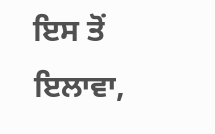ਇਸ ਤੋਂ ਇਲਾਵਾ,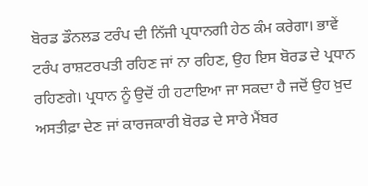ਬੋਰਡ ਡੌਨਲਡ ਟਰੰਪ ਦੀ ਨਿੱਜੀ ਪ੍ਰਧਾਨਗੀ ਹੇਠ ਕੰਮ ਕਰੇਗਾ। ਭਾਵੇਂ ਟਰੰਪ ਰਾਸ਼ਟਰਪਤੀ ਰਹਿਣ ਜਾਂ ਨਾ ਰਹਿਣ, ਉਹ ਇਸ ਬੋਰਡ ਦੇ ਪ੍ਰਧਾਨ ਰਹਿਣਗੇ। ਪ੍ਰਧਾਨ ਨੂੰ ਉਦੋਂ ਹੀ ਹਟਾਇਆ ਜਾ ਸਕਦਾ ਹੈ ਜਦੋਂ ਉਹ ਖ਼ੁਦ ਅਸਤੀਫ਼ਾ ਦੇਣ ਜਾਂ ਕਾਰਜਕਾਰੀ ਬੋਰਡ ਦੇ ਸਾਰੇ ਮੈਂਬਰ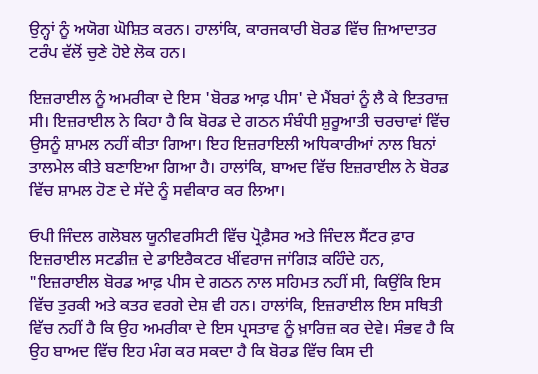ਉਨ੍ਹਾਂ ਨੂੰ ਅਯੋਗ ਘੋਸ਼ਿਤ ਕਰਨ। ਹਾਲਾਂਕਿ, ਕਾਰਜਕਾਰੀ ਬੋਰਡ ਵਿੱਚ ਜ਼ਿਆਦਾਤਰ ਟਰੰਪ ਵੱਲੋਂ ਚੁਣੇ ਹੋਏ ਲੋਕ ਹਨ।

ਇਜ਼ਰਾਈਲ ਨੂੰ ਅਮਰੀਕਾ ਦੇ ਇਸ 'ਬੋਰਡ ਆਫ਼ ਪੀਸ' ਦੇ ਮੈਂਬਰਾਂ ਨੂੰ ਲੈ ਕੇ ਇਤਰਾਜ਼ ਸੀ। ਇਜ਼ਰਾਈਲ ਨੇ ਕਿਹਾ ਹੈ ਕਿ ਬੋਰਡ ਦੇ ਗਠਨ ਸੰਬੰਧੀ ਸ਼ੁਰੂਆਤੀ ਚਰਚਾਵਾਂ ਵਿੱਚ ਉਸਨੂੰ ਸ਼ਾਮਲ ਨਹੀਂ ਕੀਤਾ ਗਿਆ। ਇਹ ਇਜ਼ਰਾਇਲੀ ਅਧਿਕਾਰੀਆਂ ਨਾਲ ਬਿਨਾਂ ਤਾਲਮੇਲ ਕੀਤੇ ਬਣਾਇਆ ਗਿਆ ਹੈ। ਹਾਲਾਂਕਿ, ਬਾਅਦ ਵਿੱਚ ਇਜ਼ਰਾਈਲ ਨੇ ਬੋਰਡ ਵਿੱਚ ਸ਼ਾਮਲ ਹੋਣ ਦੇ ਸੱਦੇ ਨੂੰ ਸਵੀਕਾਰ ਕਰ ਲਿਆ।

ਓਪੀ ਜਿੰਦਲ ਗਲੋਬਲ ਯੂਨੀਵਰਸਿਟੀ ਵਿੱਚ ਪ੍ਰੋਫ਼ੈਸਰ ਅਤੇ ਜਿੰਦਲ ਸੈਂਟਰ ਫ਼ਾਰ ਇਜ਼ਰਾਈਲ ਸਟਡੀਜ਼ ਦੇ ਡਾਇਰੈਕਟਰ ਖੀਂਵਰਾਜ ਜਾਂਗਿੜ ਕਹਿੰਦੇ ਹਨ, "ਇਜ਼ਰਾਈਲ ਬੋਰਡ ਆਫ਼ ਪੀਸ ਦੇ ਗਠਨ ਨਾਲ ਸਹਿਮਤ ਨਹੀਂ ਸੀ, ਕਿਉਂਕਿ ਇਸ ਵਿੱਚ ਤੁਰਕੀ ਅਤੇ ਕਤਰ ਵਰਗੇ ਦੇਸ਼ ਵੀ ਹਨ। ਹਾਲਾਂਕਿ, ਇਜ਼ਰਾਈਲ ਇਸ ਸਥਿਤੀ ਵਿੱਚ ਨਹੀਂ ਹੈ ਕਿ ਉਹ ਅਮਰੀਕਾ ਦੇ ਇਸ ਪ੍ਰਸਤਾਵ ਨੂੰ ਖ਼ਾਰਿਜ਼ ਕਰ ਦੇਵੇ। ਸੰਭਵ ਹੈ ਕਿ ਉਹ ਬਾਅਦ ਵਿੱਚ ਇਹ ਮੰਗ ਕਰ ਸਕਦਾ ਹੈ ਕਿ ਬੋਰਡ ਵਿੱਚ ਕਿਸ ਦੀ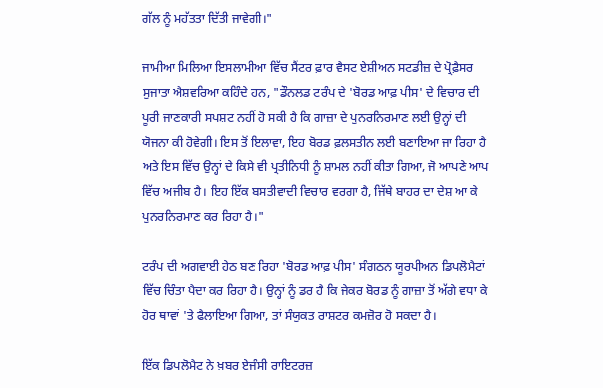ਗੱਲ ਨੂੰ ਮਹੱਤਤਾ ਦਿੱਤੀ ਜਾਵੇਗੀ।"

ਜਾਮੀਆ ਮਿਲਿਆ ਇਸਲਾਮੀਆ ਵਿੱਚ ਸੈਂਟਰ ਫ਼ਾਰ ਵੈਸਟ ਏਸ਼ੀਅਨ ਸਟਡੀਜ਼ ਦੇ ਪ੍ਰੋਫ਼ੈਸਰ ਸੁਜਾਤਾ ਐਸ਼ਵਰਿਆ ਕਹਿੰਦੇ ਹਨ, "ਡੌਨਲਡ ਟਰੰਪ ਦੇ 'ਬੋਰਡ ਆਫ਼ ਪੀਸ' ਦੇ ਵਿਚਾਰ ਦੀ ਪੂਰੀ ਜਾਣਕਾਰੀ ਸਪਸ਼ਟ ਨਹੀਂ ਹੋ ਸਕੀ ਹੈ ਕਿ ਗਾਜ਼ਾ ਦੇ ਪੁਨਰਨਿਰਮਾਣ ਲਈ ਉਨ੍ਹਾਂ ਦੀ ਯੋਜਨਾ ਕੀ ਹੋਵੇਗੀ। ਇਸ ਤੋਂ ਇਲਾਵਾ, ਇਹ ਬੋਰਡ ਫ਼ਲਸਤੀਨ ਲਈ ਬਣਾਇਆ ਜਾ ਰਿਹਾ ਹੈ ਅਤੇ ਇਸ ਵਿੱਚ ਉਨ੍ਹਾਂ ਦੇ ਕਿਸੇ ਵੀ ਪ੍ਰਤੀਨਿਧੀ ਨੂੰ ਸ਼ਾਮਲ ਨਹੀਂ ਕੀਤਾ ਗਿਆ, ਜੋ ਆਪਣੇ ਆਪ ਵਿੱਚ ਅਜੀਬ ਹੈ। ਇਹ ਇੱਕ ਬਸਤੀਵਾਦੀ ਵਿਚਾਰ ਵਰਗਾ ਹੈ, ਜਿੱਥੇ ਬਾਹਰ ਦਾ ਦੇਸ਼ ਆ ਕੇ ਪੁਨਰਨਿਰਮਾਣ ਕਰ ਰਿਹਾ ਹੈ।"

ਟਰੰਪ ਦੀ ਅਗਵਾਈ ਹੇਠ ਬਣ ਰਿਹਾ 'ਬੋਰਡ ਆਫ਼ ਪੀਸ' ਸੰਗਠਨ ਯੂਰਪੀਅਨ ਡਿਪਲੋਮੈਟਾਂ ਵਿੱਚ ਚਿੰਤਾ ਪੈਦਾ ਕਰ ਰਿਹਾ ਹੈ। ਉਨ੍ਹਾਂ ਨੂੰ ਡਰ ਹੈ ਕਿ ਜੇਕਰ ਬੋਰਡ ਨੂੰ ਗਾਜ਼ਾ ਤੋਂ ਅੱਗੇ ਵਧਾ ਕੇ ਹੋਰ ਥਾਵਾਂ 'ਤੇ ਫੈਲਾਇਆ ਗਿਆ, ਤਾਂ ਸੰਯੁਕਤ ਰਾਸ਼ਟਰ ਕਮਜ਼ੋਰ ਹੋ ਸਕਦਾ ਹੈ।

ਇੱਕ ਡਿਪਲੋਮੈਟ ਨੇ ਖ਼ਬਰ ਏਜੰਸੀ ਰਾਇਟਰਜ਼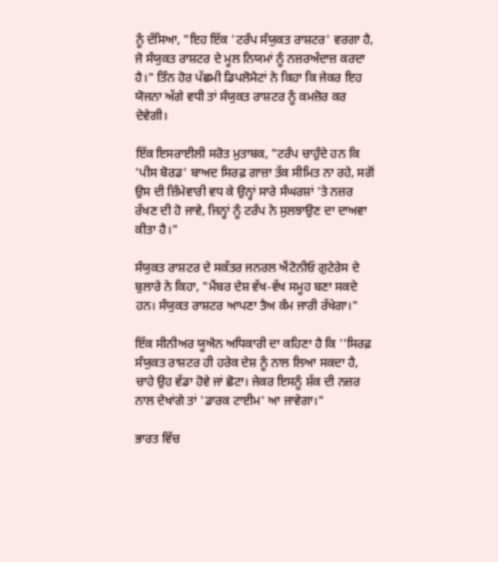ਨੂੰ ਦੱਸਿਆ, "ਇਹ ਇੱਕ 'ਟਰੰਪ ਸੰਯੁਕਤ ਰਾਸ਼ਟਰ' ਵਰਗਾ ਹੈ, ਜੋ ਸੰਯੁਕਤ ਰਾਸ਼ਟਰ ਦੇ ਮੂਲ ਨਿਯਮਾਂ ਨੂੰ ਨਜ਼ਰਅੰਦਾਜ਼ ਕਰਦਾ ਹੈ।" ਤਿੰਨ ਹੋਰ ਪੱਛਮੀ ਡਿਪਲੋਮੈਟਾਂ ਨੇ ਕਿਹਾ ਕਿ ਜੇਕਰ ਇਹ ਯੋਜਨਾ ਅੱਗੇ ਵਧੀ ਤਾਂ ਸੰਯੁਕਤ ਰਾਸ਼ਟਰ ਨੂੰ ਕਮਜ਼ੋਰ ਕਰ ਦੇਵੇਗੀ।

ਇੱਕ ਇਸਰਾਈਲੀ ਸਰੋਤ ਮੁਤਾਬਕ, "ਟਰੰਪ ਚਾਹੁੰਦੇ ਹਨ ਕਿ 'ਪੀਸ ਬੋਰਡ' ਬਾਅਦ ਸਿਰਫ਼ ਗਾਜ਼ਾ ਤੱਕ ਸੀਮਿਤ ਨਾ ਰਹੇ, ਸਗੋਂ ਉਸ ਦੀ ਜ਼ਿੰਮੇਵਾਰੀ ਵਧ ਕੇ ਉਨ੍ਹਾਂ ਸਾਰੇ ਸੰਘਰਸ਼ਾਂ 'ਤੇ ਨਜ਼ਰ ਰੱਖਣ ਦੀ ਹੋ ਜਾਵੇ, ਜਿਨ੍ਹਾਂ ਨੂੰ ਟਰੰਪ ਨੇ ਸੁਲਝਾਉਣ ਦਾ ਦਾਅਵਾ ਕੀਤਾ ਹੈ।"

ਸੰਯੁਕਤ ਰਾਸ਼ਟਰ ਦੇ ਸਕੱਤਰ ਜਨਰਲ ਐਂਟੋਨੀਓ ਗੁਟੇਰੇਸ ਦੇ ਬੁਲਾਰੇ ਨੇ ਕਿਹਾ, "ਮੈਂਬਰ ਦੇਸ਼ ਵੱਖ-ਵੱਖ ਸਮੂਹ ਬਣਾ ਸਕਦੇ ਹਨ। ਸੰਯੁਕਤ ਰਾਸ਼ਟਰ ਆਪਣਾ ਤੈਅ ਕੰਮ ਜਾਰੀ ਰੱਖੇਗਾ।"

ਇੱਕ ਸੀਨੀਅਰ ਯੂਐਨ ਅਧਿਕਾਰੀ ਦਾ ਕਹਿਣਾ ਹੈ ਕਿ ''ਸਿਰਫ਼ ਸੰਯੁਕਤ ਰਾਸ਼ਟਰ ਹੀ ਹਰੇਕ ਦੇਸ਼ ਨੂੰ ਨਾਲ ਲਿਆ ਸਕਦਾ ਹੈ, ਚਾਹੇ ਉਹ ਵੱਡਾ ਹੋਵੇ ਜਾਂ ਛੋਟਾ। ਜੇਕਰ ਇਸਨੂੰ ਸ਼ੱਕ ਦੀ ਨਜ਼ਰ ਨਾਲ ਦੇਖਾਂਗੇ ਤਾਂ 'ਡਾਰਕ ਟਾਈਮ' ਆ ਜਾਵੇਗਾ।"

ਭਾਰਤ ਵਿੱਚ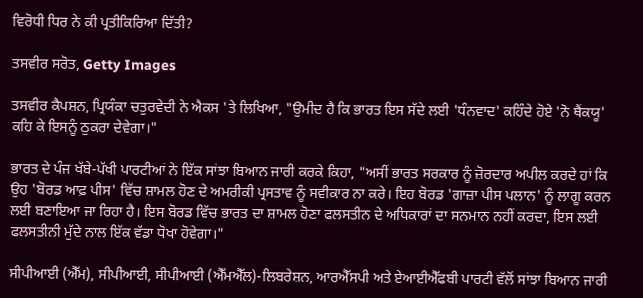ਵਿਰੋਧੀ ਧਿਰ ਨੇ ਕੀ ਪ੍ਰਤੀਕਿਰਿਆ ਦਿੱਤੀ?

ਤਸਵੀਰ ਸਰੋਤ, Getty Images

ਤਸਵੀਰ ਕੈਪਸ਼ਨ, ਪ੍ਰਿਯੰਕਾ ਚਤੁਰਵੇਦੀ ਨੇ ਐਕਸ 'ਤੇ ਲਿਖਿਆ, "ਉਮੀਦ ਹੈ ਕਿ ਭਾਰਤ ਇਸ ਸੱਦੇ ਲਈ 'ਧੰਨਵਾਦ' ਕਹਿੰਦੇ ਹੋਏ 'ਨੋ ਥੈਂਕਯੂ' ਕਹਿ ਕੇ ਇਸਨੂੰ ਠੁਕਰਾ ਦੇਵੇਗਾ।"

ਭਾਰਤ ਦੇ ਪੰਜ ਖੱਬੇ-ਪੱਖੀ ਪਾਰਟੀਆਂ ਨੇ ਇੱਕ ਸਾਂਝਾ ਬਿਆਨ ਜਾਰੀ ਕਰਕੇ ਕਿਹਾ, "ਅਸੀਂ ਭਾਰਤ ਸਰਕਾਰ ਨੂੰ ਜ਼ੋਰਦਾਰ ਅਪੀਲ ਕਰਦੇ ਹਾਂ ਕਿ ਉਹ 'ਬੋਰਡ ਆਫ਼ ਪੀਸ' ਵਿੱਚ ਸ਼ਾਮਲ ਹੋਣ ਦੇ ਅਮਰੀਕੀ ਪ੍ਰਸਤਾਵ ਨੂੰ ਸਵੀਕਾਰ ਨਾ ਕਰੇ। ਇਹ ਬੋਰਡ 'ਗਾਜ਼ਾ ਪੀਸ ਪਲਾਨ' ਨੂੰ ਲਾਗੂ ਕਰਨ ਲਈ ਬਣਾਇਆ ਜਾ ਰਿਹਾ ਹੈ। ਇਸ ਬੋਰਡ ਵਿੱਚ ਭਾਰਤ ਦਾ ਸ਼ਾਮਲ ਹੋਣਾ ਫਲਸਤੀਨ ਦੇ ਅਧਿਕਾਰਾਂ ਦਾ ਸਨਮਾਨ ਨਹੀਂ ਕਰਦਾ, ਇਸ ਲਈ ਫਲਸਤੀਨੀ ਮੁੱਦੇ ਨਾਲ ਇੱਕ ਵੱਡਾ ਧੋਖਾ ਹੋਵੇਗਾ।"

ਸੀਪੀਆਈ (ਐੱਮ), ਸੀਪੀਆਈ, ਸੀਪੀਆਈ (ਐੱਮਐੱਲ)-ਲਿਬਰੇਸ਼ਨ, ਆਰਐੱਸਪੀ ਅਤੇ ਏਆਈਐੱਫਬੀ ਪਾਰਟੀ ਵੱਲੋਂ ਸਾਂਝਾ ਬਿਆਨ ਜਾਰੀ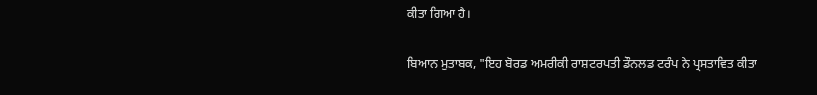ਕੀਤਾ ਗਿਆ ਹੈ।

ਬਿਆਨ ਮੁਤਾਬਕ, "ਇਹ ਬੋਰਡ ਅਮਰੀਕੀ ਰਾਸ਼ਟਰਪਤੀ ਡੌਨਲਡ ਟਰੰਪ ਨੇ ਪ੍ਰਸਤਾਵਿਤ ਕੀਤਾ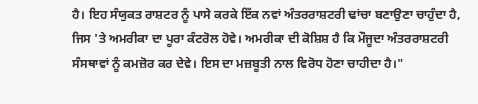ਹੈ। ਇਹ ਸੰਯੁਕਤ ਰਾਸ਼ਟਰ ਨੂੰ ਪਾਸੇ ਕਰਕੇ ਇੱਕ ਨਵਾਂ ਅੰਤਰਰਾਸ਼ਟਰੀ ਢਾਂਚਾ ਬਣਾਉਣਾ ਚਾਹੁੰਦਾ ਹੈ, ਜਿਸ 'ਤੇ ਅਮਰੀਕਾ ਦਾ ਪੂਰਾ ਕੰਟਰੋਲ ਹੋਵੇ। ਅਮਰੀਕਾ ਦੀ ਕੋਸ਼ਿਸ਼ ਹੈ ਕਿ ਮੌਜੂਦਾ ਅੰਤਰਰਾਸ਼ਟਰੀ ਸੰਸਥਾਵਾਂ ਨੂੰ ਕਮਜ਼ੋਰ ਕਰ ਦੇਵੇ। ਇਸ ਦਾ ਮਜ਼ਬੂਤੀ ਨਾਲ ਵਿਰੋਧ ਹੋਣਾ ਚਾਹੀਦਾ ਹੈ।"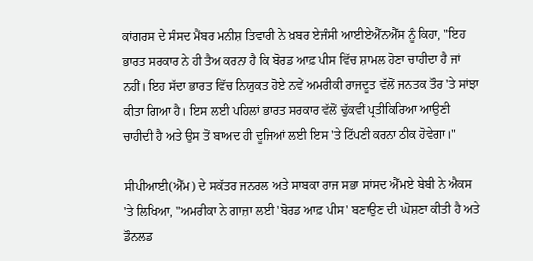ਕਾਂਗਰਸ ਦੇ ਸੰਸਦ ਮੈਂਬਰ ਮਨੀਸ਼ ਤਿਵਾਰੀ ਨੇ ਖ਼ਬਰ ਏਜੰਸੀ ਆਈਏਐੱਨਐੱਸ ਨੂੰ ਕਿਹਾ, "ਇਹ ਭਾਰਤ ਸਰਕਾਰ ਨੇ ਹੀ ਤੈਅ ਕਰਨਾ ਹੈ ਕਿ ਬੋਰਡ ਆਫ਼ ਪੀਸ ਵਿੱਚ ਸ਼ਾਮਲ ਹੋਣਾ ਚਾਹੀਦਾ ਹੈ ਜਾਂ ਨਹੀਂ। ਇਹ ਸੱਦਾ ਭਾਰਤ ਵਿੱਚ ਨਿਯੁਕਤ ਹੋਏ ਨਵੇਂ ਅਮਰੀਕੀ ਰਾਜਦੂਤ ਵੱਲੋਂ ਜਨਤਕ ਤੌਰ 'ਤੇ ਸਾਂਝਾ ਕੀਤਾ ਗਿਆ ਹੈ। ਇਸ ਲਈ ਪਹਿਲਾਂ ਭਾਰਤ ਸਰਕਾਰ ਵੱਲੋਂ ਢੁੱਕਵੀਂ ਪ੍ਰਤੀਕਿਰਿਆ ਆਉਣੀ ਚਾਹੀਦੀ ਹੈ ਅਤੇ ਉਸ ਤੋਂ ਬਾਅਦ ਹੀ ਦੂਜਿਆਂ ਲਈ ਇਸ 'ਤੇ ਟਿੱਪਣੀ ਕਰਨਾ ਠੀਕ ਹੋਵੇਗਾ।"

ਸੀਪੀਆਈ(ਐੱਮ) ਦੇ ਸਕੱਤਰ ਜਨਰਲ ਅਤੇ ਸਾਬਕਾ ਰਾਜ ਸਭਾ ਸਾਂਸਦ ਐੱਮਏ ਬੇਬੀ ਨੇ ਐਕਸ 'ਤੇ ਲਿਖਿਆ, "ਅਮਰੀਕਾ ਨੇ ਗਾਜ਼ਾ ਲਈ 'ਬੋਰਡ ਆਫ਼ ਪੀਸ' ਬਣਾਉਣ ਦੀ ਘੋਸ਼ਣਾ ਕੀਤੀ ਹੈ ਅਤੇ ਡੌਨਲਡ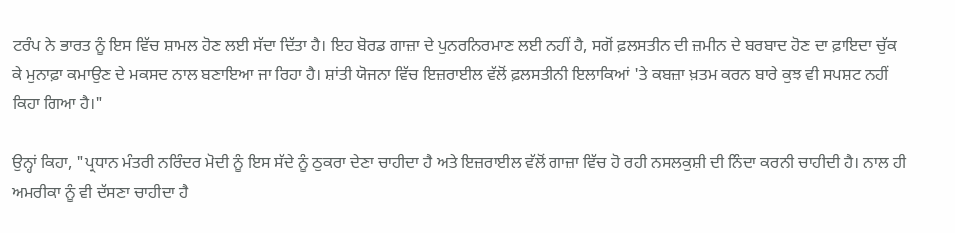ਟਰੰਪ ਨੇ ਭਾਰਤ ਨੂੰ ਇਸ ਵਿੱਚ ਸ਼ਾਮਲ ਹੋਣ ਲਈ ਸੱਦਾ ਦਿੱਤਾ ਹੈ। ਇਹ ਬੋਰਡ ਗਾਜ਼ਾ ਦੇ ਪੁਨਰਨਿਰਮਾਣ ਲਈ ਨਹੀਂ ਹੈ, ਸਗੋਂ ਫ਼ਲਸਤੀਨ ਦੀ ਜ਼ਮੀਨ ਦੇ ਬਰਬਾਦ ਹੋਣ ਦਾ ਫ਼ਾਇਦਾ ਚੁੱਕ ਕੇ ਮੁਨਾਫ਼ਾ ਕਮਾਉਣ ਦੇ ਮਕਸਦ ਨਾਲ ਬਣਾਇਆ ਜਾ ਰਿਹਾ ਹੈ। ਸ਼ਾਂਤੀ ਯੋਜਨਾ ਵਿੱਚ ਇਜ਼ਰਾਈਲ ਵੱਲੋਂ ਫ਼ਲਸਤੀਨੀ ਇਲਾਕਿਆਂ 'ਤੇ ਕਬਜ਼ਾ ਖ਼ਤਮ ਕਰਨ ਬਾਰੇ ਕੁਝ ਵੀ ਸਪਸ਼ਟ ਨਹੀਂ ਕਿਹਾ ਗਿਆ ਹੈ।"

ਉਨ੍ਹਾਂ ਕਿਹਾ, "ਪ੍ਰਧਾਨ ਮੰਤਰੀ ਨਰਿੰਦਰ ਮੋਦੀ ਨੂੰ ਇਸ ਸੱਦੇ ਨੂੰ ਠੁਕਰਾ ਦੇਣਾ ਚਾਹੀਦਾ ਹੈ ਅਤੇ ਇਜ਼ਰਾਈਲ ਵੱਲੋਂ ਗਾਜ਼ਾ ਵਿੱਚ ਹੋ ਰਹੀ ਨਸਲਕੁਸ਼ੀ ਦੀ ਨਿੰਦਾ ਕਰਨੀ ਚਾਹੀਦੀ ਹੈ। ਨਾਲ ਹੀ ਅਮਰੀਕਾ ਨੂੰ ਵੀ ਦੱਸਣਾ ਚਾਹੀਦਾ ਹੈ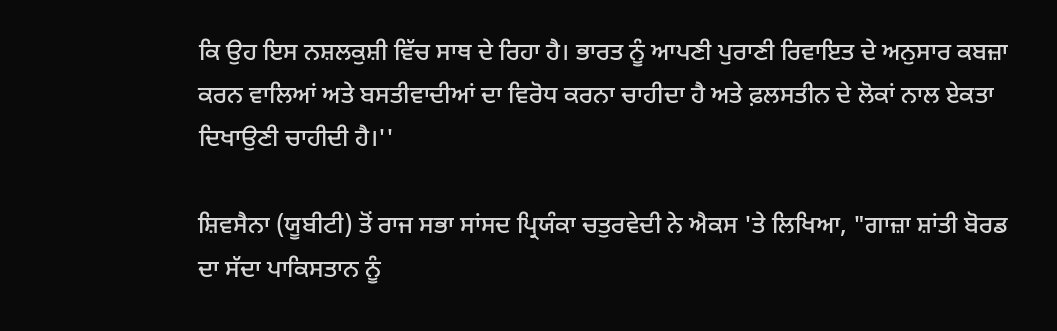ਕਿ ਉਹ ਇਸ ਨਸ਼ਲਕੁਸ਼ੀ ਵਿੱਚ ਸਾਥ ਦੇ ਰਿਹਾ ਹੈ। ਭਾਰਤ ਨੂੰ ਆਪਣੀ ਪੁਰਾਣੀ ਰਿਵਾਇਤ ਦੇ ਅਨੁਸਾਰ ਕਬਜ਼ਾ ਕਰਨ ਵਾਲਿਆਂ ਅਤੇ ਬਸਤੀਵਾਦੀਆਂ ਦਾ ਵਿਰੋਧ ਕਰਨਾ ਚਾਹੀਦਾ ਹੈ ਅਤੇ ਫ਼ਲਸਤੀਨ ਦੇ ਲੋਕਾਂ ਨਾਲ ਏਕਤਾ ਦਿਖਾਉਣੀ ਚਾਹੀਦੀ ਹੈ।''

ਸ਼ਿਵਸੈਨਾ (ਯੂਬੀਟੀ) ਤੋਂ ਰਾਜ ਸਭਾ ਸਾਂਸਦ ਪ੍ਰਿਯੰਕਾ ਚਤੁਰਵੇਦੀ ਨੇ ਐਕਸ 'ਤੇ ਲਿਖਿਆ, "ਗਾਜ਼ਾ ਸ਼ਾਂਤੀ ਬੋਰਡ ਦਾ ਸੱਦਾ ਪਾਕਿਸਤਾਨ ਨੂੰ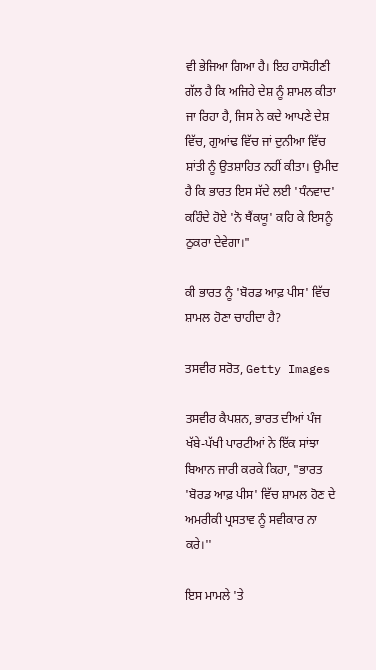ਵੀ ਭੇਜਿਆ ਗਿਆ ਹੈ। ਇਹ ਹਾਸੋਹੀਣੀ ਗੱਲ ਹੈ ਕਿ ਅਜਿਹੇ ਦੇਸ਼ ਨੂੰ ਸ਼ਾਮਲ ਕੀਤਾ ਜਾ ਰਿਹਾ ਹੈ, ਜਿਸ ਨੇ ਕਦੇ ਆਪਣੇ ਦੇਸ਼ ਵਿੱਚ, ਗੁਆਂਢ ਵਿੱਚ ਜਾਂ ਦੁਨੀਆ ਵਿੱਚ ਸ਼ਾਂਤੀ ਨੂੰ ਉਤਸ਼ਾਹਿਤ ਨਹੀਂ ਕੀਤਾ। ਉਮੀਦ ਹੈ ਕਿ ਭਾਰਤ ਇਸ ਸੱਦੇ ਲਈ 'ਧੰਨਵਾਦ' ਕਹਿੰਦੇ ਹੋਏ 'ਨੋ ਥੈਂਕਯੂ' ਕਹਿ ਕੇ ਇਸਨੂੰ ਠੁਕਰਾ ਦੇਵੇਗਾ।"

ਕੀ ਭਾਰਤ ਨੂੰ 'ਬੋਰਡ ਆਫ਼ ਪੀਸ' ਵਿੱਚ ਸ਼ਾਮਲ ਹੋਣਾ ਚਾਹੀਦਾ ਹੈ?

ਤਸਵੀਰ ਸਰੋਤ, Getty Images

ਤਸਵੀਰ ਕੈਪਸ਼ਨ, ਭਾਰਤ ਦੀਆਂ ਪੰਜ ਖੱਬੇ-ਪੱਖੀ ਪਾਰਟੀਆਂ ਨੇ ਇੱਕ ਸਾਂਝਾ ਬਿਆਨ ਜਾਰੀ ਕਰਕੇ ਕਿਹਾ, "ਭਾਰਤ 'ਬੋਰਡ ਆਫ਼ ਪੀਸ' ਵਿੱਚ ਸ਼ਾਮਲ ਹੋਣ ਦੇ ਅਮਰੀਕੀ ਪ੍ਰਸਤਾਵ ਨੂੰ ਸਵੀਕਾਰ ਨਾ ਕਰੇ।''

ਇਸ ਮਾਮਲੇ 'ਤੇ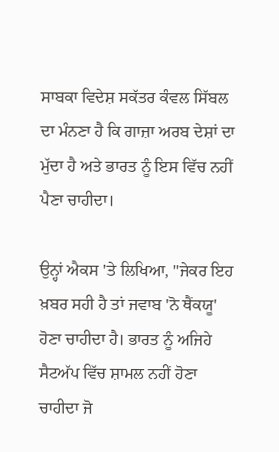ਸਾਬਕਾ ਵਿਦੇਸ਼ ਸਕੱਤਰ ਕੰਵਲ ਸਿੱਬਲ ਦਾ ਮੰਨਣਾ ਹੈ ਕਿ ਗਾਜ਼ਾ ਅਰਬ ਦੇਸ਼ਾਂ ਦਾ ਮੁੱਦਾ ਹੈ ਅਤੇ ਭਾਰਤ ਨੂੰ ਇਸ ਵਿੱਚ ਨਹੀਂ ਪੈਣਾ ਚਾਹੀਦਾ।

ਉਨ੍ਹਾਂ ਐਕਸ 'ਤੇ ਲਿਖਿਆ, "ਜੇਕਰ ਇਹ ਖ਼ਬਰ ਸਹੀ ਹੈ ਤਾਂ ਜਵਾਬ 'ਨੋ ਥੈਂਕਯੂ' ਹੋਣਾ ਚਾਹੀਦਾ ਹੈ। ਭਾਰਤ ਨੂੰ ਅਜਿਹੇ ਸੈਟਅੱਪ ਵਿੱਚ ਸ਼ਾਮਲ ਨਹੀਂ ਹੋਣਾ ਚਾਹੀਦਾ ਜੋ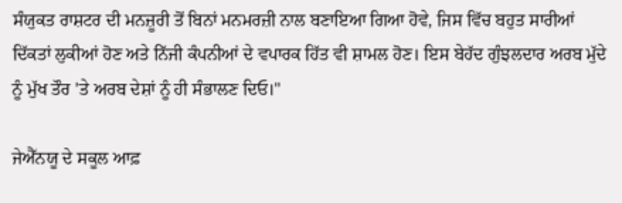ਸੰਯੁਕਤ ਰਾਸ਼ਟਰ ਦੀ ਮਨਜ਼ੂਰੀ ਤੋਂ ਬਿਨਾਂ ਮਨਮਰਜ਼ੀ ਨਾਲ ਬਣਾਇਆ ਗਿਆ ਹੋਵੇ, ਜਿਸ ਵਿੱਚ ਬਹੁਤ ਸਾਰੀਆਂ ਦਿੱਕਤਾਂ ਲੁਕੀਆਂ ਹੋਣ ਅਤੇ ਨਿੱਜੀ ਕੰਪਨੀਆਂ ਦੇ ਵਪਾਰਕ ਹਿੱਤ ਵੀ ਸ਼ਾਮਲ ਹੋਣ। ਇਸ ਬੇਹੱਦ ਗੁੰਝਲਦਾਰ ਅਰਬ ਮੁੱਦੇ ਨੂੰ ਮੁੱਖ ਤੌਰ 'ਤੇ ਅਰਬ ਦੇਸ਼ਾਂ ਨੂੰ ਹੀ ਸੰਭਾਲਣ ਦਿਓ।"

ਜੇਐੱਨਯੂ ਦੇ ਸਕੂਲ ਆਫ਼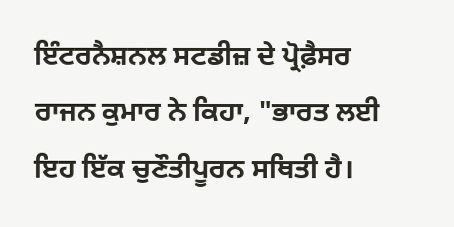ਇੰਟਰਨੈਸ਼ਨਲ ਸਟਡੀਜ਼ ਦੇ ਪ੍ਰੋਫ਼ੈਸਰ ਰਾਜਨ ਕੁਮਾਰ ਨੇ ਕਿਹਾ, "ਭਾਰਤ ਲਈ ਇਹ ਇੱਕ ਚੁਣੌਤੀਪੂਰਨ ਸਥਿਤੀ ਹੈ।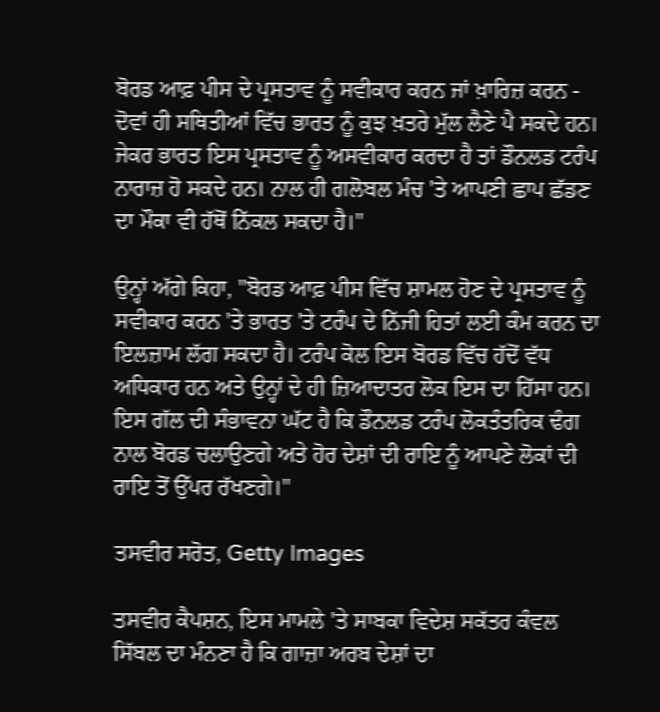ਬੋਰਡ ਆਫ਼ ਪੀਸ ਦੇ ਪ੍ਰਸਤਾਵ ਨੂੰ ਸਵੀਕਾਰ ਕਰਨ ਜਾਂ ਖ਼ਾਰਿਜ਼ ਕਰਨ - ਦੋਵਾਂ ਹੀ ਸਥਿਤੀਆਂ ਵਿੱਚ ਭਾਰਤ ਨੂੰ ਕੁਝ ਖ਼ਤਰੇ ਮੁੱਲ ਲੈਣੇ ਪੈ ਸਕਦੇ ਹਨ। ਜੇਕਰ ਭਾਰਤ ਇਸ ਪ੍ਰਸਤਾਵ ਨੂੰ ਅਸਵੀਕਾਰ ਕਰਦਾ ਹੈ ਤਾਂ ਡੌਨਲਡ ਟਰੰਪ ਨਾਰਾਜ਼ ਹੋ ਸਕਦੇ ਹਨ। ਨਾਲ ਹੀ ਗਲੋਬਲ ਮੰਚ 'ਤੇ ਆਪਣੀ ਛਾਪ ਛੱਡਣ ਦਾ ਮੌਕਾ ਵੀ ਹੱਥੋਂ ਨਿੱਕਲ ਸਕਦਾ ਹੈ।"

ਉਨ੍ਹਾਂ ਅੱਗੇ ਕਿਹਾ, "ਬੋਰਡ ਆਫ਼ ਪੀਸ ਵਿੱਚ ਸ਼ਾਮਲ ਹੋਣ ਦੇ ਪ੍ਰਸਤਾਵ ਨੂੰ ਸਵੀਕਾਰ ਕਰਨ 'ਤੇ ਭਾਰਤ 'ਤੇ ਟਰੰਪ ਦੇ ਨਿੱਜੀ ਹਿਤਾਂ ਲਈ ਕੰਮ ਕਰਨ ਦਾ ਇਲਜ਼ਾਮ ਲੱਗ ਸਕਦਾ ਹੈ। ਟਰੰਪ ਕੋਲ ਇਸ ਬੋਰਡ ਵਿੱਚ ਹੱਦੋਂ ਵੱਧ ਅਧਿਕਾਰ ਹਨ ਅਤੇ ਉਨ੍ਹਾਂ ਦੇ ਹੀ ਜ਼ਿਆਦਾਤਰ ਲੋਕ ਇਸ ਦਾ ਹਿੱਸਾ ਹਨ। ਇਸ ਗੱਲ ਦੀ ਸੰਭਾਵਨਾ ਘੱਟ ਹੈ ਕਿ ਡੌਨਲਡ ਟਰੰਪ ਲੋਕਤੰਤਰਿਕ ਢੰਗ ਨਾਲ ਬੋਰਡ ਚਲਾਉਣਗੇ ਅਤੇ ਹੋਰ ਦੇਸ਼ਾਂ ਦੀ ਰਾਇ ਨੂੰ ਆਪਣੇ ਲੋਕਾਂ ਦੀ ਰਾਇ ਤੋਂ ਉੱਪਰ ਰੱਖਣਗੇ।"

ਤਸਵੀਰ ਸਰੋਤ, Getty Images

ਤਸਵੀਰ ਕੈਪਸ਼ਨ, ਇਸ ਮਾਮਲੇ 'ਤੇ ਸਾਬਕਾ ਵਿਦੇਸ਼ ਸਕੱਤਰ ਕੰਵਲ ਸਿੱਬਲ ਦਾ ਮੰਨਣਾ ਹੈ ਕਿ ਗਾਜ਼ਾ ਅਰਬ ਦੇਸ਼ਾਂ ਦਾ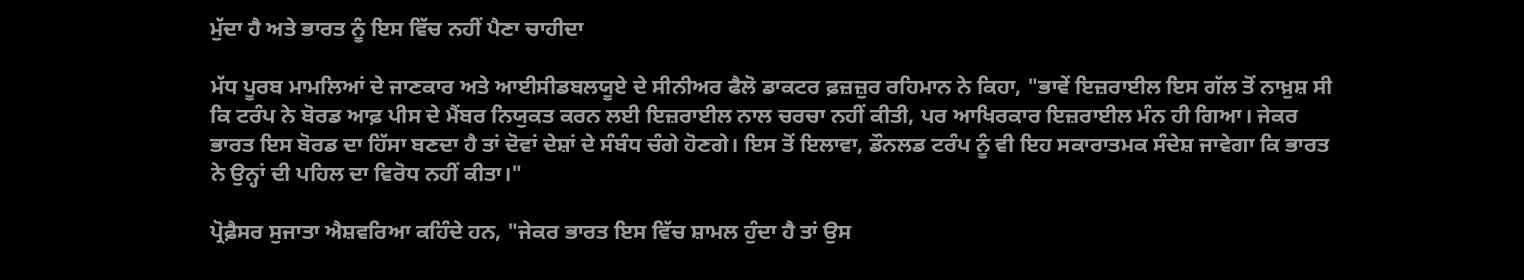ਮੁੱਦਾ ਹੈ ਅਤੇ ਭਾਰਤ ਨੂੰ ਇਸ ਵਿੱਚ ਨਹੀਂ ਪੈਣਾ ਚਾਹੀਦਾ

ਮੱਧ ਪੂਰਬ ਮਾਮਲਿਆਂ ਦੇ ਜਾਣਕਾਰ ਅਤੇ ਆਈਸੀਡਬਲਯੂਏ ਦੇ ਸੀਨੀਅਰ ਫੈਲੋ ਡਾਕਟਰ ਫ਼ਜ਼ਜ਼ੁਰ ਰਹਿਮਾਨ ਨੇ ਕਿਹਾ, "ਭਾਵੇਂ ਇਜ਼ਰਾਈਲ ਇਸ ਗੱਲ ਤੋਂ ਨਾਖ਼ੁਸ਼ ਸੀ ਕਿ ਟਰੰਪ ਨੇ ਬੋਰਡ ਆਫ਼ ਪੀਸ ਦੇ ਮੈਂਬਰ ਨਿਯੁਕਤ ਕਰਨ ਲਈ ਇਜ਼ਰਾਈਲ ਨਾਲ ਚਰਚਾ ਨਹੀਂ ਕੀਤੀ, ਪਰ ਆਖਿਰਕਾਰ ਇਜ਼ਰਾਈਲ ਮੰਨ ਹੀ ਗਿਆ। ਜੇਕਰ ਭਾਰਤ ਇਸ ਬੋਰਡ ਦਾ ਹਿੱਸਾ ਬਣਦਾ ਹੈ ਤਾਂ ਦੋਵਾਂ ਦੇਸ਼ਾਂ ਦੇ ਸੰਬੰਧ ਚੰਗੇ ਹੋਣਗੇ। ਇਸ ਤੋਂ ਇਲਾਵਾ, ਡੌਨਲਡ ਟਰੰਪ ਨੂੰ ਵੀ ਇਹ ਸਕਾਰਾਤਮਕ ਸੰਦੇਸ਼ ਜਾਵੇਗਾ ਕਿ ਭਾਰਤ ਨੇ ਉਨ੍ਹਾਂ ਦੀ ਪਹਿਲ ਦਾ ਵਿਰੋਧ ਨਹੀਂ ਕੀਤਾ।"

ਪ੍ਰੋਫ਼ੈਸਰ ਸੁਜਾਤਾ ਐਸ਼ਵਰਿਆ ਕਹਿੰਦੇ ਹਨ, "ਜੇਕਰ ਭਾਰਤ ਇਸ ਵਿੱਚ ਸ਼ਾਮਲ ਹੁੰਦਾ ਹੈ ਤਾਂ ਉਸ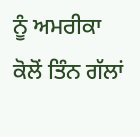ਨੂੰ ਅਮਰੀਕਾ ਕੋਲੋਂ ਤਿੰਨ ਗੱਲਾਂ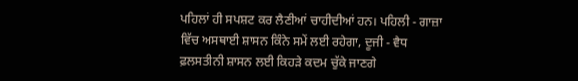ਪਹਿਲਾਂ ਹੀ ਸਪਸ਼ਟ ਕਰ ਲੈਣੀਆਂ ਚਾਹੀਦੀਆਂ ਹਨ। ਪਹਿਲੀ - ਗਾਜ਼ਾ ਵਿੱਚ ਅਸਥਾਈ ਸ਼ਾਸਨ ਕਿੰਨੇ ਸਮੇਂ ਲਈ ਰਹੇਗਾ, ਦੂਜੀ - ਵੈਧ ਫ਼ਲਸਤੀਨੀ ਸ਼ਾਸਨ ਲਈ ਕਿਹੜੇ ਕਦਮ ਚੁੱਕੇ ਜਾਣਗੇ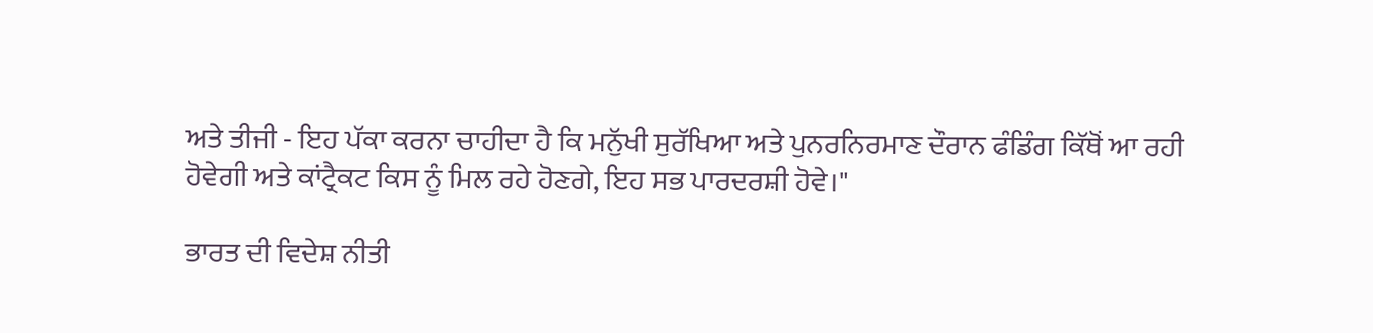ਅਤੇ ਤੀਜੀ - ਇਹ ਪੱਕਾ ਕਰਨਾ ਚਾਹੀਦਾ ਹੈ ਕਿ ਮਨੁੱਖੀ ਸੁਰੱਖਿਆ ਅਤੇ ਪੁਨਰਨਿਰਮਾਣ ਦੌਰਾਨ ਫੰਡਿੰਗ ਕਿੱਥੋਂ ਆ ਰਹੀ ਹੋਵੇਗੀ ਅਤੇ ਕਾਂਟ੍ਰੈਕਟ ਕਿਸ ਨੂੰ ਮਿਲ ਰਹੇ ਹੋਣਗੇ, ਇਹ ਸਭ ਪਾਰਦਰਸ਼ੀ ਹੋਵੇ।"

ਭਾਰਤ ਦੀ ਵਿਦੇਸ਼ ਨੀਤੀ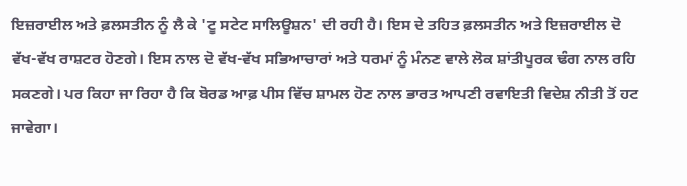ਇਜ਼ਰਾਈਲ ਅਤੇ ਫ਼ਲਸਤੀਨ ਨੂੰ ਲੈ ਕੇ 'ਟੂ ਸਟੇਟ ਸਾਲਿਊਸ਼ਨ' ਦੀ ਰਹੀ ਹੈ। ਇਸ ਦੇ ਤਹਿਤ ਫ਼ਲਸਤੀਨ ਅਤੇ ਇਜ਼ਰਾਈਲ ਦੋ ਵੱਖ-ਵੱਖ ਰਾਸ਼ਟਰ ਹੋਣਗੇ। ਇਸ ਨਾਲ ਦੋ ਵੱਖ-ਵੱਖ ਸਭਿਆਚਾਰਾਂ ਅਤੇ ਧਰਮਾਂ ਨੂੰ ਮੰਨਣ ਵਾਲੇ ਲੋਕ ਸ਼ਾਂਤੀਪੂਰਕ ਢੰਗ ਨਾਲ ਰਹਿ ਸਕਣਗੇ। ਪਰ ਕਿਹਾ ਜਾ ਰਿਹਾ ਹੈ ਕਿ ਬੋਰਡ ਆਫ਼ ਪੀਸ ਵਿੱਚ ਸ਼ਾਮਲ ਹੋਣ ਨਾਲ ਭਾਰਤ ਆਪਣੀ ਰਵਾਇਤੀ ਵਿਦੇਸ਼ ਨੀਤੀ ਤੋਂ ਹਟ ਜਾਵੇਗਾ।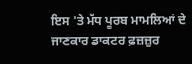ਇਸ 'ਤੇ ਮੱਧ ਪੂਰਬ ਮਾਮਲਿਆਂ ਦੇ ਜਾਣਕਾਰ ਡਾਕਟਰ ਫ਼ਜ਼ਜ਼ੁਰ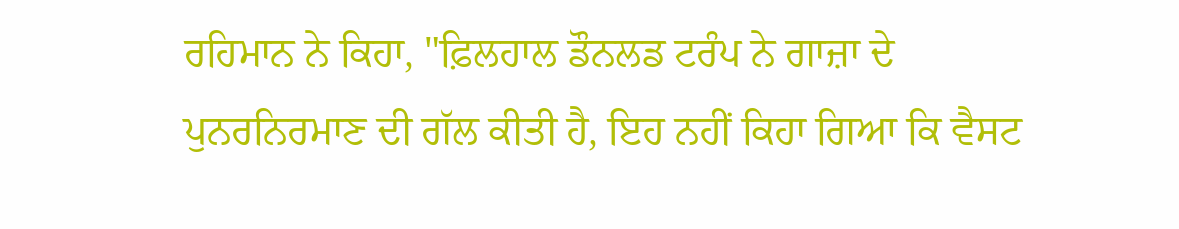ਰਹਿਮਾਨ ਨੇ ਕਿਹਾ, "ਫ਼ਿਲਹਾਲ ਡੌਨਲਡ ਟਰੰਪ ਨੇ ਗਾਜ਼ਾ ਦੇ ਪੁਨਰਨਿਰਮਾਣ ਦੀ ਗੱਲ ਕੀਤੀ ਹੈ, ਇਹ ਨਹੀਂ ਕਿਹਾ ਗਿਆ ਕਿ ਵੈਸਟ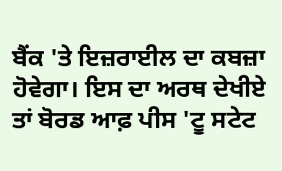ਬੈਂਕ 'ਤੇ ਇਜ਼ਰਾਈਲ ਦਾ ਕਬਜ਼ਾ ਹੋਵੇਗਾ। ਇਸ ਦਾ ਅਰਥ ਦੇਖੀਏ ਤਾਂ ਬੋਰਡ ਆਫ਼ ਪੀਸ 'ਟੂ ਸਟੇਟ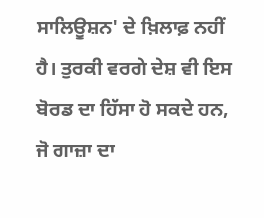ਸਾਲਿਊਸ਼ਨ' ਦੇ ਖ਼ਿਲਾਫ਼ ਨਹੀਂ ਹੈ। ਤੁਰਕੀ ਵਰਗੇ ਦੇਸ਼ ਵੀ ਇਸ ਬੋਰਡ ਦਾ ਹਿੱਸਾ ਹੋ ਸਕਦੇ ਹਨ, ਜੋ ਗਾਜ਼ਾ ਦਾ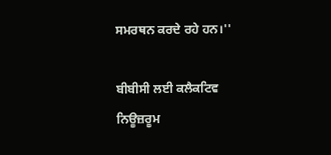ਸਮਰਥਨ ਕਰਦੇ ਰਹੇ ਹਨ।''

ਬੀਬੀਸੀ ਲਈ ਕਲੈਕਟਿਵ ਨਿਊਜ਼ਰੂਮ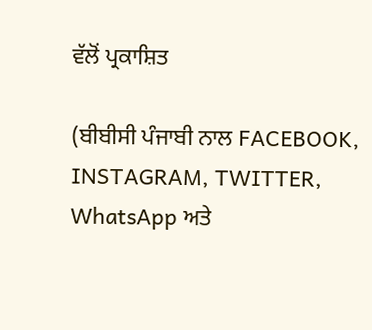ਵੱਲੋਂ ਪ੍ਰਕਾਸ਼ਿਤ

(ਬੀਬੀਸੀ ਪੰਜਾਬੀ ਨਾਲ FACEBOOK, INSTAGRAM, TWITTER, WhatsApp ਅਤੇ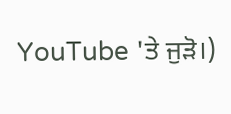YouTube 'ਤੇ ਜੁੜੋ।)